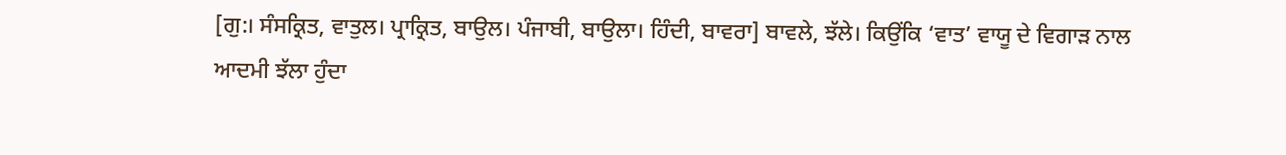[ਗੁ:। ਸੰਸਕ੍ਰਿਤ, ਵਾਤੁਲ। ਪ੍ਰਾਕ੍ਰਿਤ, ਬਾਉਲ। ਪੰਜਾਬੀ, ਬਾਉਲਾ। ਹਿੰਦੀ, ਬਾਵਰਾ] ਬਾਵਲੇ, ਝੱਲੇ। ਕਿਉਂਕਿ ‘ਵਾਤ’ ਵਾਯੂ ਦੇ ਵਿਗਾੜ ਨਾਲ ਆਦਮੀ ਝੱਲਾ ਹੁੰਦਾ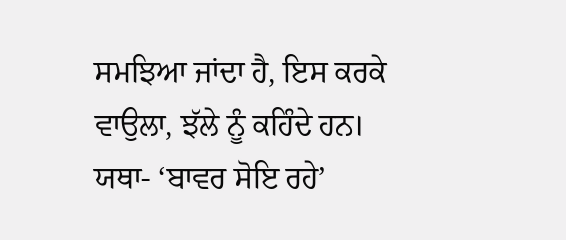ਸਮਝਿਆ ਜਾਂਦਾ ਹੈ, ਇਸ ਕਰਕੇ ਵਾਉਲਾ, ਝੱਲੇ ਨੂੰ ਕਹਿੰਦੇ ਹਨ। ਯਥਾ- ‘ਬਾਵਰ ਸੋਇ ਰਹੇ’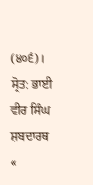(੪੦੬)।
ਸ੍ਰੋਤ: ਭਾਈ ਵੀਰ ਸਿੰਘ ਸ਼ਬਦਾਰਥ
«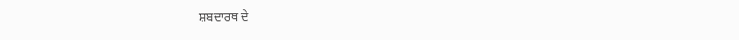ਸ਼ਬਦਾਰਥ ਦੇ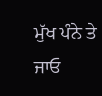ਮੁੱਖ ਪੰਨੇ ਤੇ ਜਾਓ